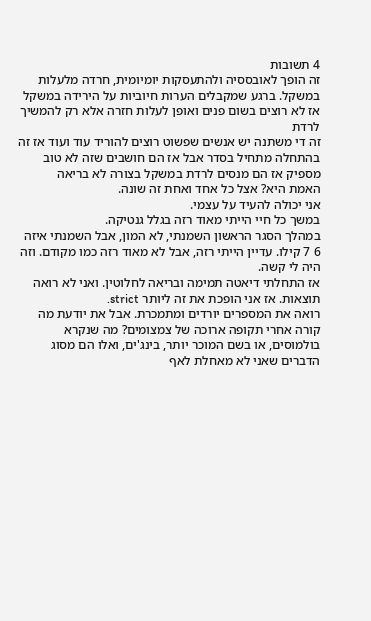4 תשובות
זה הופך לאובססיה ולהתעסקות יומיומית, חרדה מלעלות במשקל. ברגע שמקבלים הערות חיוביות על הירידה במשקל אז לא רוצים בשום פנים ואופן לעלות חזרה אלא רק להמשיך לרדת
זה די משתנה יש אנשים שפשוט רוצים להוריד עוד ועוד אז זה בהתחלה מתחיל בסדר אבל אז הם חושבים שזה לא טוב מספיק אז הם מנסים לרדת במשקל בצורה לא בריאה
האמת היא? אצל כל אחד ואחת זה שונה.
אני יכולה להעיד על עצמי.
במשך כל חיי הייתי מאוד רזה בגלל גנטיקה.
במהלך הסגר הראשון השמנתי, לא המון, אבל השמנתי איזה 6 7 קילו. עדיין הייתי רזה, אבל לא מאוד רזה כמו מקודם. וזה היה לי קשה.
אז התחלתי דיאטה תמימה ובריאה לחלוטין. ואני לא רואה תוצאות. אז אני הופכת את זה ליותר strict.
רואה את המספרים יורדים ומתמכרת. אבל את יודעת מה קורה אחרי תקופה ארוכה של צמצומים? מה שנקרא בולמוסים, או בשם המוכר יותר, בינג'ים, ואלו הם מסוג הדברים שאני לא מאחלת לאף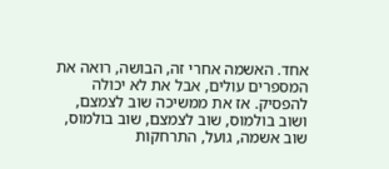אחד. האשמה אחרי זה, הבושה, רואה את המספרים עולים, אבל את לא יכולה להפסיק. אז את ממשיכה שוב לצמצם, ושוב בולמוס, שוב לצמצם, שוב בולמוס, שוב אשמה, גועל, התרחקות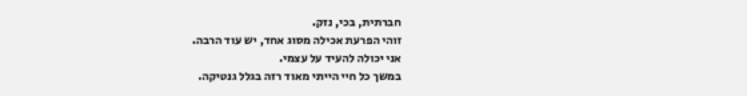חברתית, בכי, נזק.
זוהי הפרעת אכילה מסוג אחד, יש עוד הרבה.
אני יכולה להעיד על עצמי.
במשך כל חיי הייתי מאוד רזה בגלל גנטיקה.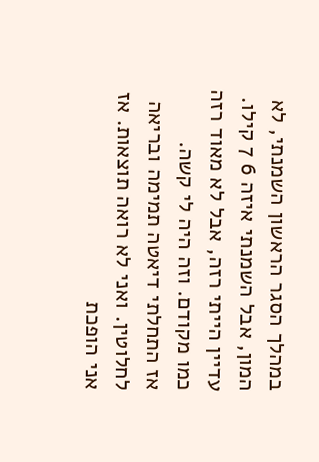במהלך הסגר הראשון השמנתי, לא המון, אבל השמנתי איזה 6 7 קילו. עדיין הייתי רזה, אבל לא מאוד רזה כמו מקודם. וזה היה לי קשה.
אז התחלתי דיאטה תמימה ובריאה לחלוטין. ואני לא רואה תוצאות. אז אני הופכת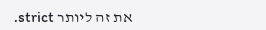את זה ליותר strict.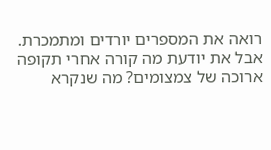רואה את המספרים יורדים ומתמכרת. אבל את יודעת מה קורה אחרי תקופה ארוכה של צמצומים? מה שנקרא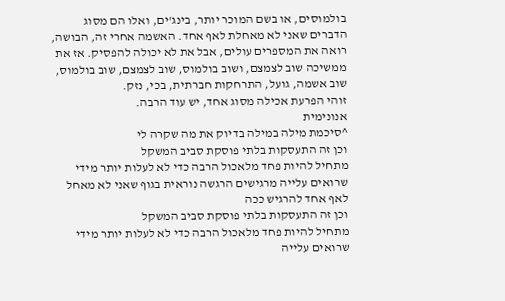בולמוסים, או בשם המוכר יותר, בינג'ים, ואלו הם מסוג הדברים שאני לא מאחלת לאף אחד. האשמה אחרי זה, הבושה, רואה את המספרים עולים, אבל את לא יכולה להפסיק. אז את ממשיכה שוב לצמצם, ושוב בולמוס, שוב לצמצם, שוב בולמוס, שוב אשמה, גועל, התרחקות חברתית, בכי, נזק.
זוהי הפרעת אכילה מסוג אחד, יש עוד הרבה.
אנונימית
^סיכמת מילה במילה בדיוק את מה שקרה לי
וכן זה התעסקות בלתי פוסקת סביב המשקל
מתחיל להיות פחד מלאכול הרבה כדי לא לעלות יותר מידי
שרואים עלייה מרגישים הרגשה נוראית בגוף שאני לא מאחל לאף אחד להרגיש ככה
וכן זה התעסקות בלתי פוסקת סביב המשקל
מתחיל להיות פחד מלאכול הרבה כדי לא לעלות יותר מידי
שרואים עלייה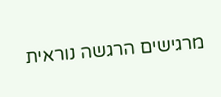מרגישים הרגשה נוראית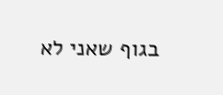בגוף שאני לא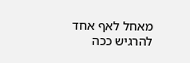מאחל לאף אחד להרגיש ככה